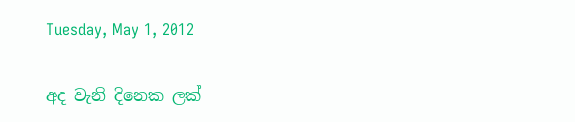Tuesday, May 1, 2012

අද වැනි දිනෙක ලක්‌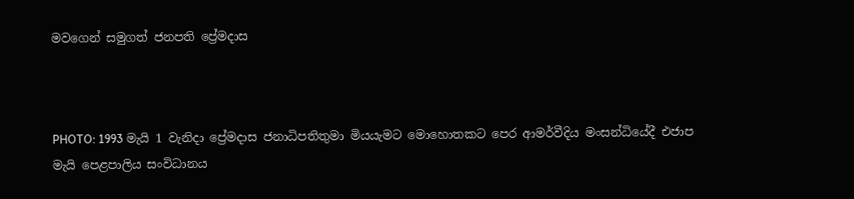මවගෙන් සමුගත් ජනපති ප්‍රේමදාස



PHOTO: 1993 මැයි 1 වැනිදා ප්‍රේමදාස ජනාධිපතිතුමා මියයැමට මොහොතකට පෙර ආමර්වීදිය මංසන්ධියේදී එජාප මැයි පෙළපාලිය සංවිධානය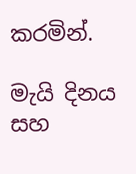කරමින්.

මැයි දිනය සහ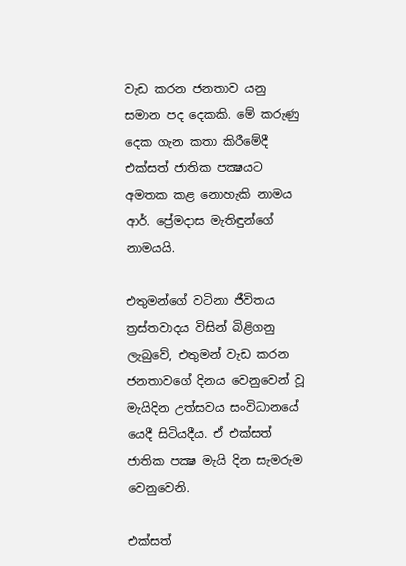වැඩ කරන ජනතාව යනු සමාන පද දෙකකි. මේ කරුණු දෙක ගැන කතා කිරීමේදී එක්‌සත් ජාතික පක්‍ෂයට අමතක කළ නොහැකි නාමය ආර්. ප්‍රේමදාස මැතිඳුන්ගේ නාමයයි.

එතුමන්ගේ වටිනා ජීවිතය ත්‍රස්‌තවාදය විසින් බිළිගනු ලැබුවේ, එතුමන් වැඩ කරන ජනතාවගේ දිනය වෙනුවෙන් වූ මැයිදින උත්සවය සංවිධානයේ යෙදී සිටියදීය. ඒ එක්‌සත් ජාතික පක්‍ෂ මැයි දින සැමරුම වෙනුවෙනි.

එක්‌සත්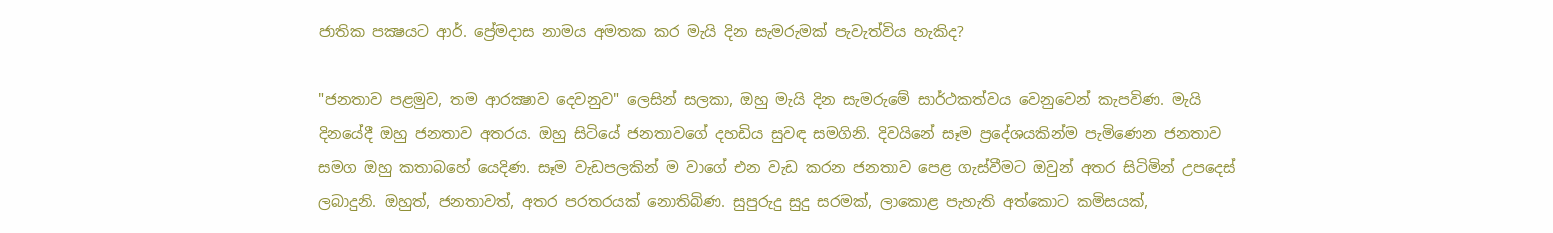ජාතික පක්‍ෂයට ආර්. ප්‍රේමදාස නාමය අමතක කර මැයි දින සැමරුමක්‌ පැවැත්විය හැකිද?

"ජනතාව පළමුව, තම ආරක්‍ෂාව දෙවනුව" ලෙසින් සලකා, ඔහු මැයි දින සැමරුමේ සාර්ථකත්වය වෙනුවෙන් කැපවිණ. මැයි දිනයේදී ඔහු ජනතාව අතරය. ඔහු සිටියේ ජනතාවගේ දහඩිය සුවඳ සමගිනි. දිවයිනේ සෑම ප්‍රදේශයකින්ම පැමිණෙන ජනතාව සමග ඔහු කතාබහේ යෙදිණ. සෑම වැඩපලකින් ම වාගේ එන වැඩ කරන ජනතාව පෙළ ගැස්‌වීමට ඔවුන් අතර සිටිමින් උපදෙස්‌ ලබාදුනි. ඔහුත්, ජනතාවත්, අතර පරතරයක්‌ නොතිබිණ. සුපුරුදු සුදු සරමක්‌, ලාකොළ පැහැති අත්කොට කමිසයක්‌,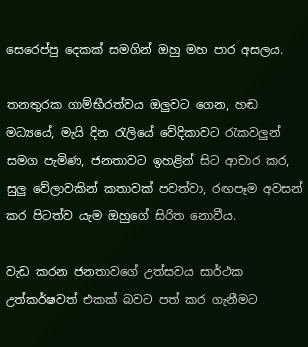සෙරෙප්පු දෙකක්‌ සමගින් ඔහු මහ පාර අසලය.

තනතුරක ගාම්භීරත්වය ඔලුවට ගෙන, හඬ මධ්‍යයේ, මැයි දින රැලියේ වේදිකාවට රැකවලුන් සමග පැමිණ, ජනතාවට ඉහළින් සිට ආචාර කර, සුලු වේලාවකින් කතාවක්‌ පවත්වා, රඟපෑම අවසන් කර පිටත්ව යැම ඔහුගේ සිරිත නොවීය.

වැඩ කරන ජනතාවගේ උත්සවය සාර්ථක උත්කර්ෂවත් එකක්‌ බවට පත් කර ගැනීමට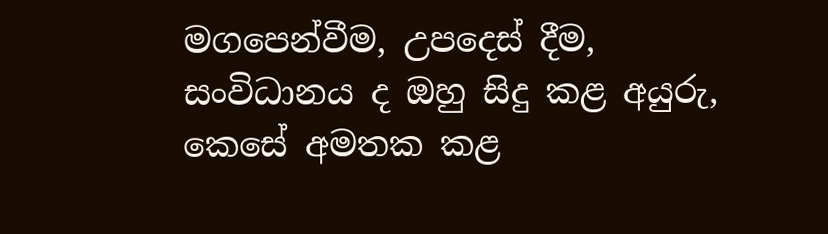මගපෙන්වීම, උපදෙස්‌ දීම, සංවිධානය ද ඔහු සිදු කළ අයුරු, කෙසේ අමතක කළ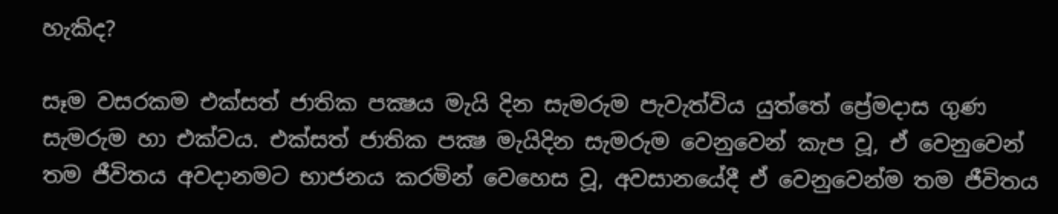හැකිද?

සෑම වසරකම එක්‌සත් ජාතික පක්‍ෂය මැයි දින සැමරුම පැවැත්විය යුත්තේ ප්‍රේමදාස ගුණ සැමරුම හා එක්‌වය. එක්‌සත් ජාතික පක්‍ෂ මැයිදින සැමරුම වෙනුවෙන් කැප වූ, ඒ වෙනුවෙන් තම ජීවිතය අවදානමට භාජනය කරමින් වෙහෙස වූ, අවසානයේදී ඒ වෙනුවෙන්ම තම ජීවිතය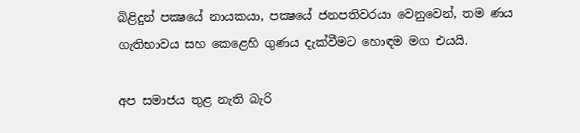බිළිදුන් පක්‍ෂයේ නායකයා, පක්‍ෂයේ ජනපතිවරයා වෙනුවෙන්, තම ණය ගැතිභාවය සහ කෙළෙහි ගුණය දැක්‌වීමට හොඳම මග එයයි.

අප සමාජය තුළ නැති බැරි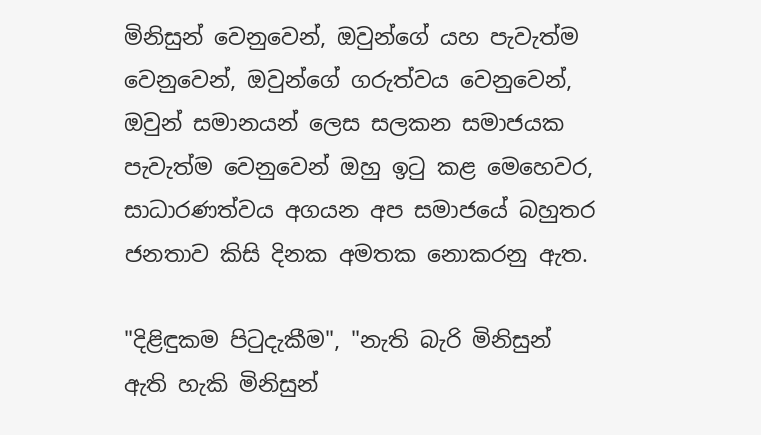මිනිසුන් වෙනුවෙන්, ඔවුන්ගේ යහ පැවැත්ම වෙනුවෙන්, ඔවුන්ගේ ගරුත්වය වෙනුවෙන්, ඔවුන් සමානයන් ලෙස සලකන සමාජයක පැවැත්ම වෙනුවෙන් ඔහු ඉටු කළ මෙහෙවර, සාධාරණත්වය අගයන අප සමාජයේ බහුතර ජනතාව කිසි දිනක අමතක නොකරනු ඇත.

"දිළිඳුකම පිටුදැකීම", "නැති බැරි මිනිසුන් ඇති හැකි මිනිසුන්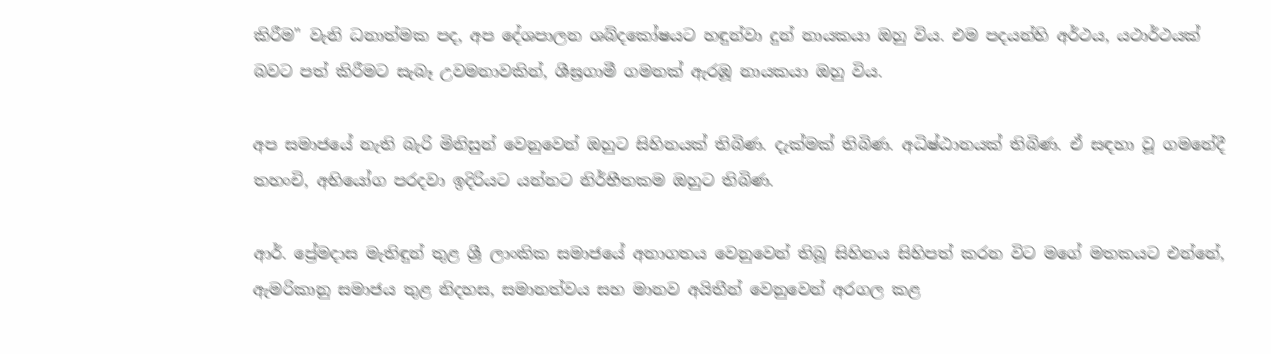කිරීම" වැනි ධනාත්මක පද, අප දේශපාලන ශබ්දකෝෂයට හඳුන්වා දුන් නායකයා ඔහු විය. එම පදයන්හි අර්ථය, යථාර්ථයක්‌ බවට පත් කිරීමට සැබෑ උවමනාවකින්, ශීඝ්‍රගාමී ගමනක්‌ ඇරඹූ නායකයා ඔහු විය.

අප සමාජයේ නැති බැරි මිනිසුන් වෙනුවෙන් ඔහුට සිහිනයක්‌ තිබිණ. දැක්‌මක්‌ තිබිණ. අධිෂ්ඨානයක්‌ තිබිණ. ඒ සඳහා වූ ගමනේදී තහංචි, අභියෝග පරදවා ඉදිරියට යන්නට නිර්භීතකම ඔහුට තිබිණ.

ආර්. ප්‍රේමදාස මැතිඳුන් තුළ ශ්‍රී ලාංකික සමාජයේ අනාගතය වෙනුවෙන් තිබූ සිහිනය සිහිපත් කරන විට මගේ මතකයට එන්නේ, ඇමරිකානු සමාජය තුළ නිදහස, සමානත්වය සහ මානව අයිතීන් වෙනුවෙන් අරගල කළ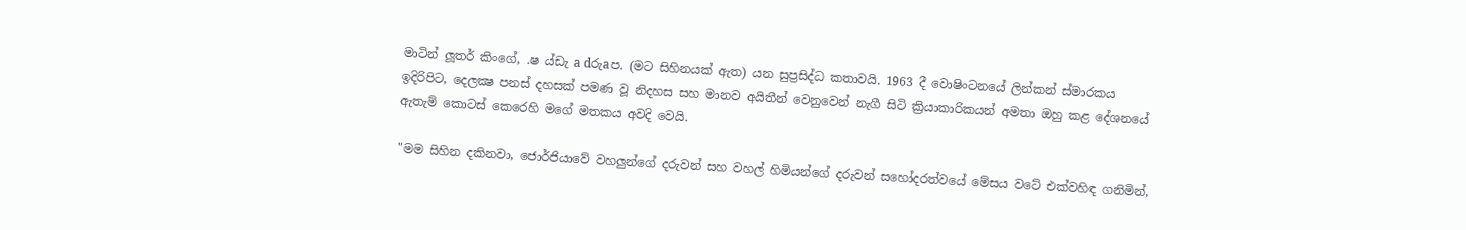මාටින් ලූතර් කිංගේ, .ෂ ය්ඩැ a dරුaප. (මට සිහිනයක්‌ ඇත) යන සුප්‍රසිද්ධ කතාවයි. 1963 දී වොෂිංටනයේ ලින්කන් ස්‌මාරකය ඉදිරිපිට, දෙලක්‍ෂ පනස්‌ දහසක්‌ පමණ වූ නිදහස සහ මානව අයිතීන් වෙනුවෙන් නැගී සිටි ක්‍රියාකාරිකයන් අමතා ඔහු කළ දේශනයේ ඇතැම් කොටස්‌ කෙරෙහි මගේ මතකය අවදි වෙයි.

"මම සිහින දකිනවා, ජොර්ජියාවේ වහලුන්ගේ දරුවන් සහ වහල් හිමියන්ගේ දරුවන් සහෝදරත්වයේ මේසය වටේ එක්‌වහිඳ ගනිමින්,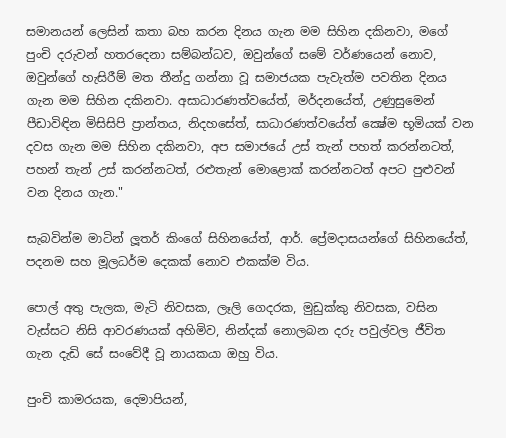සමානයන් ලෙසින් කතා බහ කරන දිනය ගැන මම සිහින දකිනවා, මගේ පුංචි දරුවන් හතරදෙනා සම්බන්ධව, ඔවුන්ගේ සමේ වර්ණයෙන් නොව, ඔවුන්ගේ හැසිරීම් මත තීන්දු ගන්නා වූ සමාජයක පැවැත්ම පවතින දිනය ගැන මම සිහින දකිනවා. අසාධාරණත්වයේත්, මර්දනයේත්, උණුසුමෙන් පීඩාවිඳින මිසිසිපි ප්‍රාන්තය, නිදහසේත්, සාධාරණත්වයේත් ක්‍ෂේම භූමියක්‌ වන දවස ගැන මම සිහින දකිනවා, අප සමාජයේ උස්‌ තැන් පහත් කරන්නටත්, පහන් තැන් උස්‌ කරන්නටත්, රළුතැන් මොළොක්‌ කරන්නටත් අපට පුළුවන් වන දිනය ගැන."

සැබවින්ම මාටින් ලූතර් කිංගේ සිහිනයේත්, ආර්. ප්‍රේමදාසයන්ගේ සිහිනයේත්, පදනම සහ මූලධර්ම දෙකක්‌ නොව එකක්‌ම විය.

පොල් අතු පැලක, මැටි නිවසක, ලෑලි ගෙදරක, මුඩුක්‌කු නිවසක, වසින වැස්‌සට නිසි ආවරණයක්‌ අහිමිව, නින්දක්‌ නොලබන දරු පවුල්වල ජීවිත ගැන දැඩි සේ සංවේදී වූ නායකයා ඔහු විය.

පුංචි කාමරයක, දෙමාපියන්,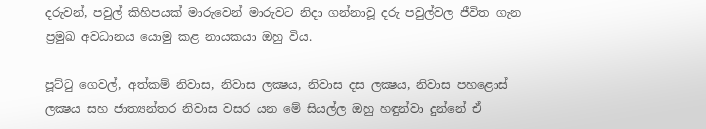දරුවන්, පවුල් කිහිපයක්‌ මාරුවෙන් මාරුවට නිදා ගන්නාවූ දරු පවුල්වල ජීවිත ගැන ප්‍රමුඛ අවධානය යොමු කළ නායකයා ඔහු විය.

පූට්‌ටු ගෙවල්, අත්කම් නිවාස, නිවාස ලක්‍ෂය, නිවාස දස ලක්‍ෂය, නිවාස පහළොස්‌ ලක්‍ෂය සහ ජාත්‍යන්තර නිවාස වසර යන මේ සියල්ල ඔහු හඳුන්වා දුන්නේ ඒ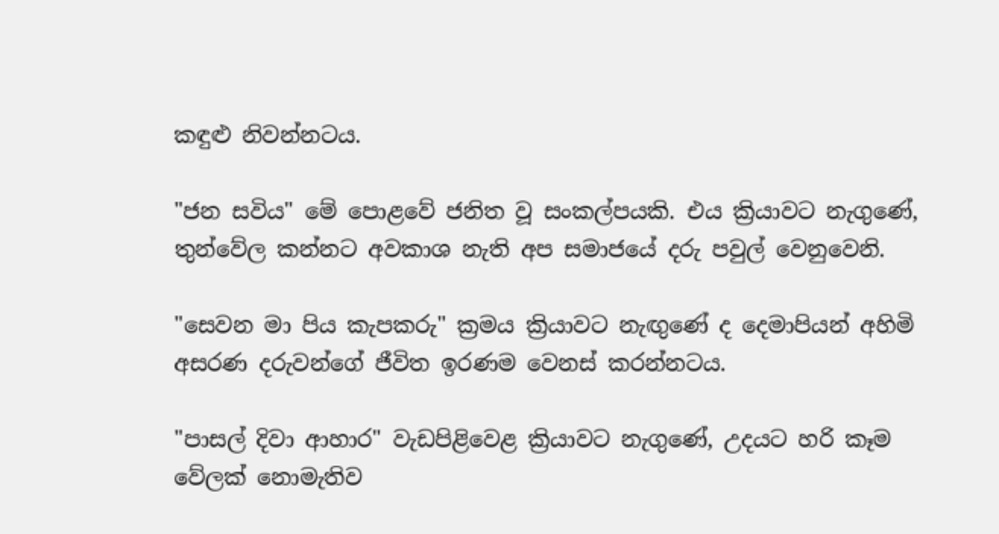කඳුළු නිවන්නටය.

"ජන සවිය" මේ පොළවේ ජනිත වූ සංකල්පයකි. එය ක්‍රියාවට නැගුණේ, තුන්වේල කන්නට අවකාශ නැති අප සමාජයේ දරු පවුල් වෙනුවෙනි.

"සෙවන මා පිය කැපකරු" ක්‍රමය ක්‍රියාවට නැඟුණේ ද දෙමාපියන් අහිමි අසරණ දරුවන්ගේ ජීවිත ඉරණම වෙනස්‌ කරන්නටය.

"පාසල් දිවා ආහාර" වැඩපිළිවෙළ ක්‍රියාවට නැගුණේ, උදයට හරි කෑම වේලක්‌ නොමැතිව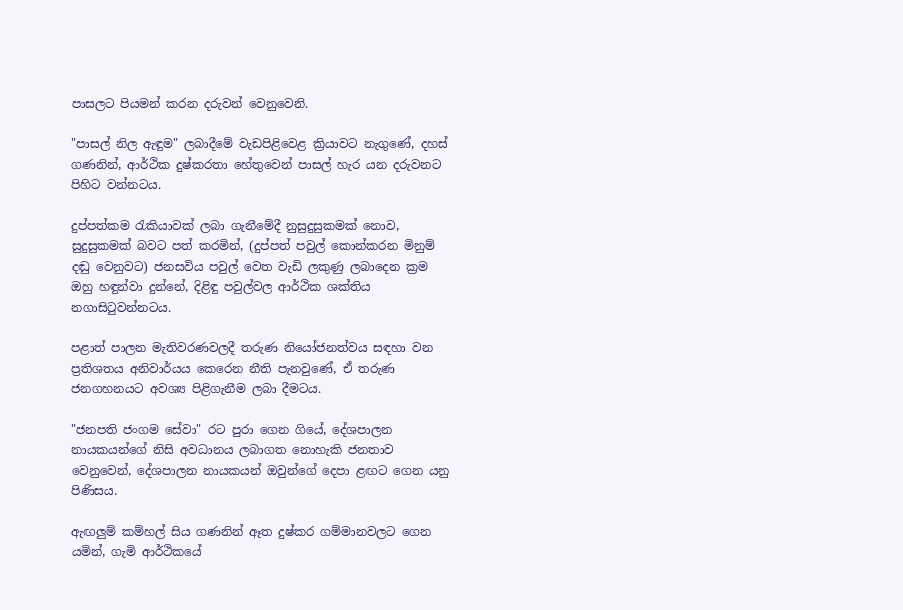පාසලට පියමන් කරන දරුවන් වෙනුවෙනි.

"පාසල් නිල ඇඳුම" ලබාදීමේ වැඩපිළිවෙළ ක්‍රියාවට නැගුණේ, දහස්‌ ගණනින්, ආර්ථික දුෂ්කරතා හේතුවෙන් පාසල් හැර යන දරුවනට පිහිට වන්නටය.

දුප්පත්කම රැකියාවක්‌ ලබා ගැනීමේදී නුසුදුසුකමක්‌ නොව, සුදුසුකමක්‌ බවට පත් කරමින්, (දුප්පත් පවුල් කොන්කරන මිනුම් දඬු වෙනුවට) ජනසවිය පවුල් වෙත වැඩි ලකුණු ලබාදෙන ක්‍රම ඔහු හඳුන්වා දුන්නේ, දිළිඳු පවුල්වල ආර්ථික ශක්‌තිය නගාසිටුවන්නටය.

පළාත් පාලන මැතිවරණවලදී තරුණ නියෝජනත්වය සඳහා වන ප්‍රතිශතය අනිවාර්යය කෙරෙන නීති පැනවුණේ, ඒ තරුණ ජනගහනයට අවශ්‍ය පිළිගැනීම ලබා දීමටය.

"ජනපති ජංගම සේවා" රට පුරා ගෙන ගියේ, දේශපාලන නායකයන්ගේ නිසි අවධානය ලබාගත නොහැකි ජනතාව වෙනුවෙන්, දේශපාලන නායකයන් ඔවුන්ගේ දෙපා ළඟට ගෙන යනු පිණිසය.

ඇඟලුම් කම්හල් සිය ගණනින් ඈත දුෂ්කර ගම්මානවලට ගෙන යමින්, ගැමි ආර්ථිකයේ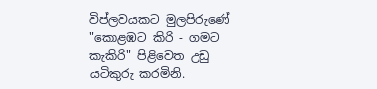විප්ලවයකට මුලපිරුණේ "කොළඹට කිරි - ගමට කැකිරි" පිළිවෙත උඩු යටිකුරු කරමිනි.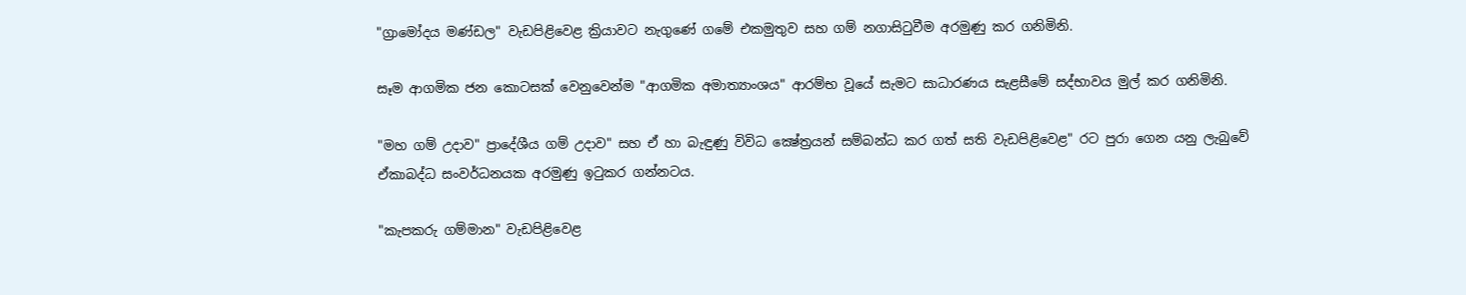"ග්‍රාමෝදය මණ්‌ඩල" වැඩපිළිවෙළ ක්‍රියාවට නැගුණේ ගමේ එකමුතුව සහ ගම් නගාසිටුවීම අරමුණු කර ගනිමිනි.

සෑම ආගමික ජන කොටසක්‌ වෙනුවෙන්ම "ආගමික අමාත්‍යාංශය" ආරම්භ වූයේ සැමට සාධාරණය සැළසීමේ සද්භාවය මුල් කර ගනිමිනි.

"මහ ගම් උදාව" ප්‍රාදේශීය ගම් උදාව" සහ ඒ හා බැඳුණු විවිධ ක්‍ෂේත්‍රයන් සම්බන්ධ කර ගත් සති වැඩපිළිවෙළ" රට පුරා ගෙන යනු ලැබුවේ ඒකාබද්ධ සංවර්ධනයක අරමුණු ඉටුකර ගන්නටය.

"කැපකරු ගම්මාන" වැඩපිළිවෙළ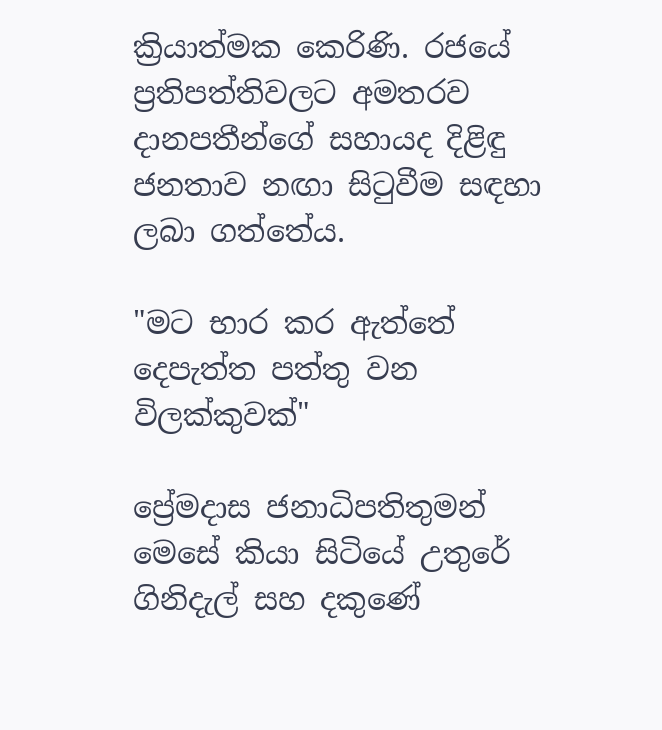ක්‍රියාත්මක කෙරිණි. රජයේ ප්‍රතිපත්තිවලට අමතරව දානපතීන්ගේ සහායද දිළිඳු ජනතාව නඟා සිටුවීම සඳහා ලබා ගත්තේය.

"මට භාර කර ඇත්තේ දෙපැත්ත පත්තු වන විලක්‌කුවක්‌"

ප්‍රේමදාස ජනාධිපතිතුමන් මෙසේ කියා සිටියේ උතුරේ ගිනිදැල් සහ දකුණේ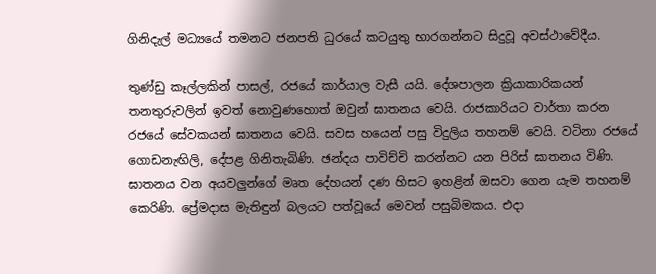ගිනිදැල් මධ්‍යයේ තමනට ජනපති ධුරයේ කටයුතු භාරගන්නට සිදුවූ අවස්‌ථාවේදීය.

තුණ්‌ඩු කෑල්ලකින් පාසල්, රජයේ කාර්යාල වැසී යයි. දේශපාලන ක්‍රියාකාරිකයන් තනතුරුවලින් ඉවත් නොවුණහොත් ඔවුන් ඝාතනය වෙයි. රාජකාරියට වාර්තා කරන රජයේ සේවකයන් ඝාතනය වෙයි. සවස හයෙන් පසු විදුලිය තහනම් වෙයි. වටිනා රජයේ ගොඩනැඟිලි, දේපළ ගිනිතැබිණි. ඡන්දය පාවිච්චි කරන්නට යන පිරිස්‌ ඝාතනය විණි. ඝාතනය වන අයවලුන්ගේ මෘත දේහයන් දණ හිසට ඉහළින් ඔසවා ගෙන යැම තහනම් කෙරිණි. ප්‍රේමදාස මැතිඳුන් බලයට පත්වූයේ මෙවන් පසුබිමකය. එදා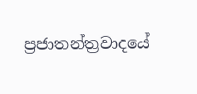ප්‍රජාතන්ත්‍රවාදයේ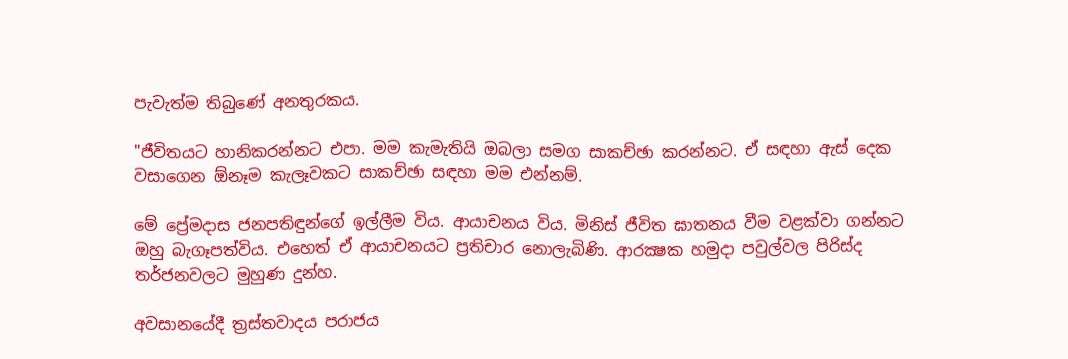පැවැත්ම තිබුණේ අනතුරකය.

"ජීවිතයට හානිකරන්නට එපා. මම කැමැතියි ඔබලා සමග සාකච්ඡා කරන්නට. ඒ සඳහා ඇස්‌ දෙක වසාගෙන ඕනෑම කැලෑවකට සාකච්ඡා සඳහා මම එන්නම්.

මේ ප්‍රේමදාස ජනපතිඳුන්ගේ ඉල්ලීම විය. ආයාචනය විය. මිනිස්‌ ජීවිත ඝාතනය වීම වළක්‌වා ගන්නට ඔහු බැගෑපත්විය. එහෙත් ඒ ආයාචනයට ප්‍රතිචාර නොලැබිණි. ආරක්‍ෂක හමුදා පවුල්වල පිරිස්‌ද තර්ජනවලට මුහුණ දුන්හ.

අවසානයේදී ත්‍රස්‌තවාදය පරාජය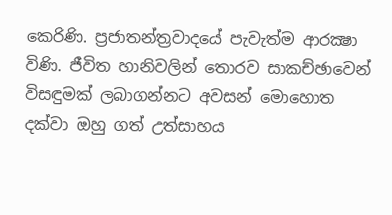කෙරිණි. ප්‍රජාතන්ත්‍රවාදයේ පැවැත්ම ආරක්‍ෂා විණි. ජීවිත හානිවලින් තොරව සාකච්ඡාවෙන් විසඳුමක්‌ ලබාගන්නට අවසන් මොහොත දක්‌වා ඔහු ගත් උත්සාහය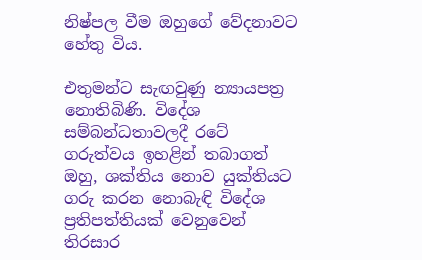නිෂ්පල වීම ඔහුගේ වේදනාවට හේතු විය.

එතුමන්ට සැඟවුණු න්‍යායපත්‍ර නොතිබිණි. විදේශ සම්බන්ධතාවලදී රටේ ගරුත්වය ඉහළින් තබාගත් ඔහු, ශක්‌තිය නොව යුක්‌තියට ගරු කරන නොබැඳි විදේශ ප්‍රතිපත්තියක්‌ වෙනුවෙන් තිරසාර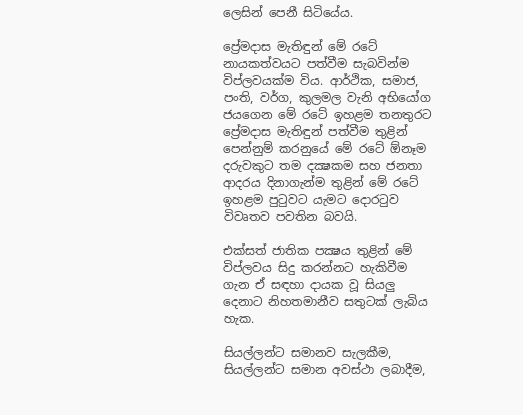ලෙසින් පෙනී සිටියේය.

ප්‍රේමදාස මැතිඳුන් මේ රටේ නායකත්වයට පත්වීම සැබවින්ම විප්ලවයක්‌ම විය. ආර්ථික, සමාජ, පංති, වර්ග, කුලමල වැනි අභියෝග ජයගෙන මේ රටේ ඉහළම තනතුරට ප්‍රේමදාස මැතිඳුන් පත්වීම තුළින් පෙන්නුම් කරනුයේ මේ රටේ ඕනෑම දරුවකුට තම දක්‍ෂකම සහ ජනතා ආදරය දිනාගැන්ම තුළින් මේ රටේ ඉහළම පුටුවට යැමට දොරටුව විවෘතව පවතින බවයි.

එක්‌සත් ජාතික පක්‍ෂය තුළින් මේ විප්ලවය සිදු කරන්නට හැකිවීම ගැන ඒ සඳහා දායක වූ සියලු දෙනාට නිහතමානීව සතුටක්‌ ලැබිය හැක.

සියල්ලන්ට සමානව සැලකීම, සියල්ලන්ට සමාන අවස්‌ථා ලබාදීම,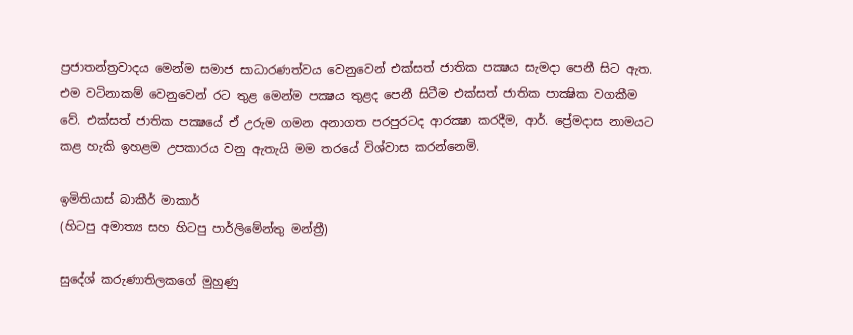ප්‍රජාතන්ත්‍රවාදය මෙන්ම සමාජ සාධාරණත්වය වෙනුවෙන් එක්‌සත් ජාතික පක්‍ෂය සැමදා පෙනී සිට ඇත. එම වටිනාකම් වෙනුවෙන් රට තුළ මෙන්ම පක්‍ෂය තුළද පෙනී සිටීම එක්‌සත් ජාතික පාක්‍ෂික වගකීම වේ. එක්‌සත් ජාතික පක්‍ෂයේ ඒ උරුම ගමන අනාගත පරපුරටද ආරක්‍ෂා කරදීම, ආර්. ප්‍රේමදාස නාමයට කළ හැකි ඉහළම උපකාරය වනු ඇතැයි මම තරයේ විශ්වාස කරන්නෙමි.

ඉමිතියාස්‌ බාකීර් මාකාර්
(හිටපු අමාත්‍ය සහ හිටපු පාර්ලිමේන්තු මන්ත්‍රී)

සුදේශ් කරුණාතිලකගේ මුහුණු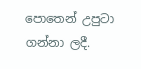පොතෙන් උපුටා ගන්නා ලදී.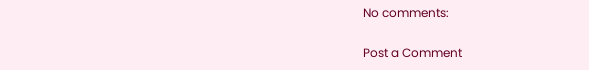No comments:

Post a Comment